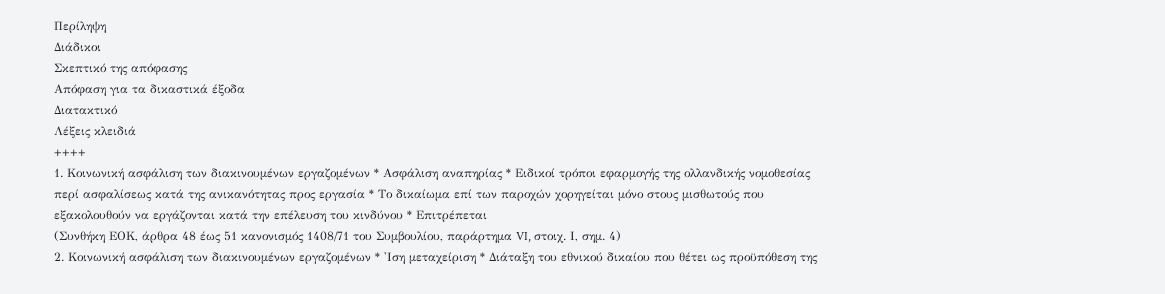Περίληψη
Διάδικοι
Σκεπτικό της απόφασης
Απόφαση για τα δικαστικά έξοδα
Διατακτικό
Λέξεις κλειδιά
++++
1. Κοινωνική ασφάλιση των διακινουμένων εργαζομένων * Ασφάλιση αναπηρίας * Ειδικοί τρόποι εφαρμογής της ολλανδικής νομοθεσίας περί ασφαλίσεως κατά της ανικανότητας προς εργασία * Το δικαίωμα επί των παροχών χορηγείται μόνο στους μισθωτούς που εξακολουθούν να εργάζονται κατά την επέλευση του κινδύνου * Επιτρέπεται
(Συνθήκη ΕΟΚ, άρθρα 48 έως 51 κανονισμός 1408/71 του Συμβουλίου, παράρτημα VI, στοιχ. Ι, σημ. 4)
2. Κοινωνική ασφάλιση των διακινουμένων εργαζομένων * 'Ιση μεταχείριση * Διάταξη του εθνικού δικαίου που θέτει ως προϋπόθεση της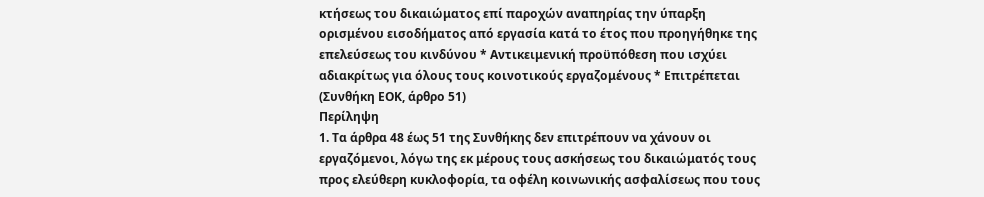κτήσεως του δικαιώματος επί παροχών αναπηρίας την ύπαρξη ορισμένου εισοδήματος από εργασία κατά το έτος που προηγήθηκε της επελεύσεως του κινδύνου * Αντικειμενική προϋπόθεση που ισχύει αδιακρίτως για όλους τους κοινοτικούς εργαζομένους * Επιτρέπεται
(Συνθήκη ΕΟΚ, άρθρο 51)
Περίληψη
1. Τα άρθρα 48 έως 51 της Συνθήκης δεν επιτρέπουν να χάνουν οι εργαζόμενοι, λόγω της εκ μέρους τους ασκήσεως του δικαιώματός τους προς ελεύθερη κυκλοφορία, τα οφέλη κοινωνικής ασφαλίσεως που τους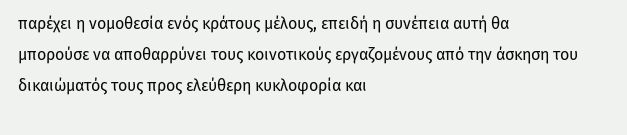παρέχει η νομοθεσία ενός κράτους μέλους, επειδή η συνέπεια αυτή θα μπορούσε να αποθαρρύνει τους κοινοτικούς εργαζομένους από την άσκηση του δικαιώματός τους προς ελεύθερη κυκλοφορία και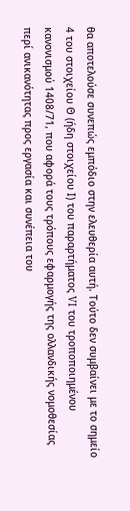θα αποτελούσε συνεπώς εμπόδιο στην ελευθερία αυτή. Τούτο δεν συμβαίνει με το σημείο 4 του στοιχείου Θ (ήδη στοιχείου Ι) του παραρτήματος VI του τροποποιημένου κανονισμού 1408/71, που αφορά τους τρόπους εφαρμογής της ολλανδικής νομοθεσίας περί ανικανότητας προς εργασία και συνέπεια του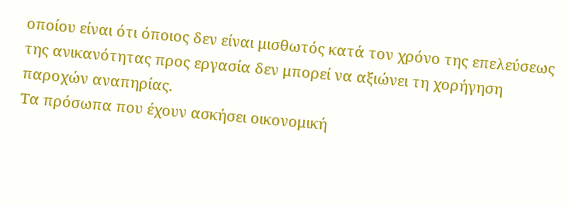οποίου είναι ότι όποιος δεν είναι μισθωτός κατά τον χρόνο της επελεύσεως της ανικανότητας προς εργασία δεν μπορεί να αξιώνει τη χορήγηση παροχών αναπηρίας.
Τα πρόσωπα που έχουν ασκήσει οικονομική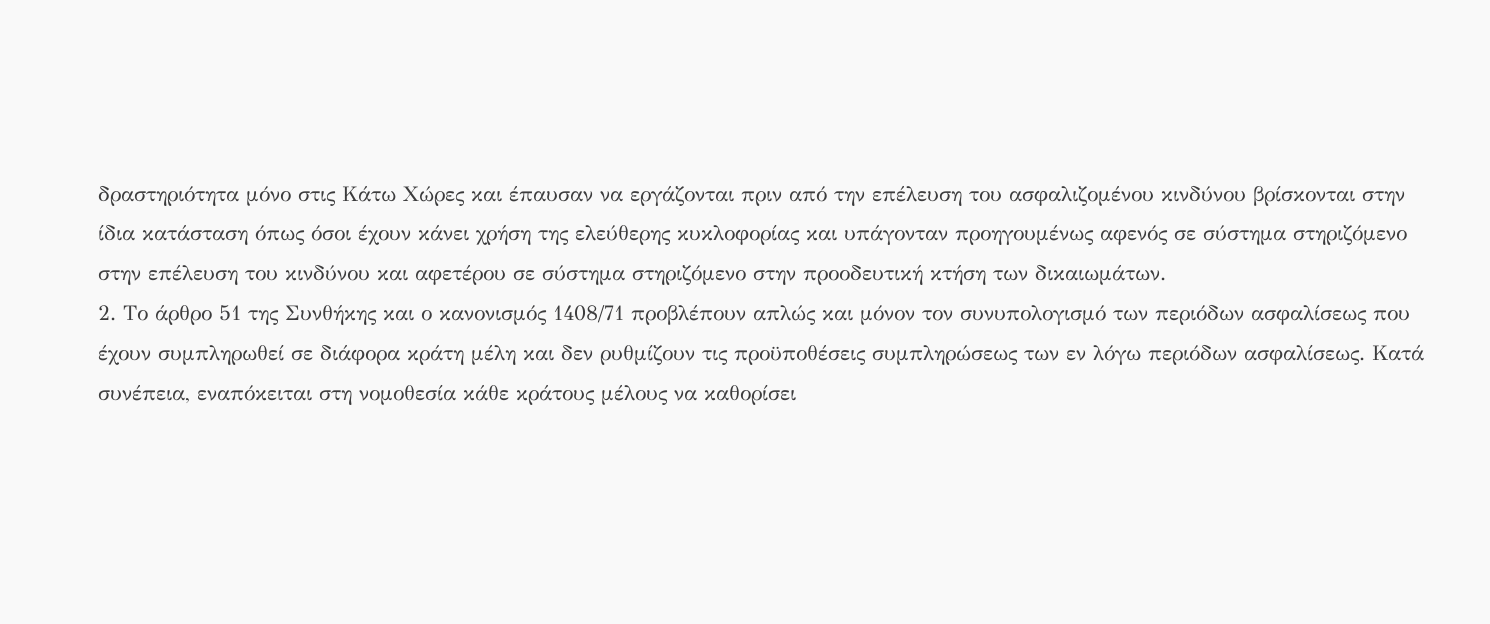δραστηριότητα μόνο στις Κάτω Χώρες και έπαυσαν να εργάζονται πριν από την επέλευση του ασφαλιζομένου κινδύνου βρίσκονται στην ίδια κατάσταση όπως όσοι έχουν κάνει χρήση της ελεύθερης κυκλοφορίας και υπάγονταν προηγουμένως αφενός σε σύστημα στηριζόμενο στην επέλευση του κινδύνου και αφετέρου σε σύστημα στηριζόμενο στην προοδευτική κτήση των δικαιωμάτων.
2. Το άρθρο 51 της Συνθήκης και ο κανονισμός 1408/71 προβλέπουν απλώς και μόνον τον συνυπολογισμό των περιόδων ασφαλίσεως που έχουν συμπληρωθεί σε διάφορα κράτη μέλη και δεν ρυθμίζουν τις προϋποθέσεις συμπληρώσεως των εν λόγω περιόδων ασφαλίσεως. Κατά συνέπεια, εναπόκειται στη νομοθεσία κάθε κράτους μέλους να καθορίσει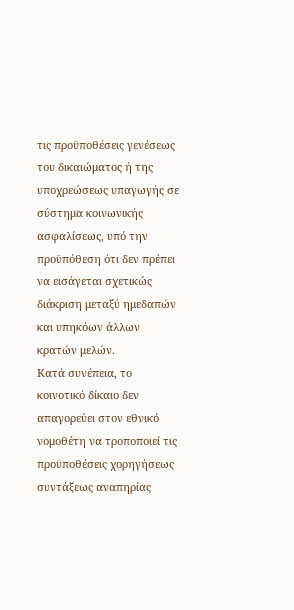τις προϋποθέσεις γενέσεως του δικαιώματος ή της υποχρεώσεως υπαγωγής σε σύστημα κοινωνικής ασφαλίσεως, υπό την προϋπόθεση ότι δεν πρέπει να εισάγεται σχετικώς διάκριση μεταξύ ημεδαπών και υπηκόων άλλων κρατών μελών.
Κατά συνέπεια, το κοινοτικό δίκαιο δεν απαγορεύει στον εθνικό νομοθέτη να τροποποιεί τις προϋποθέσεις χορηγήσεως συντάξεως αναπηρίας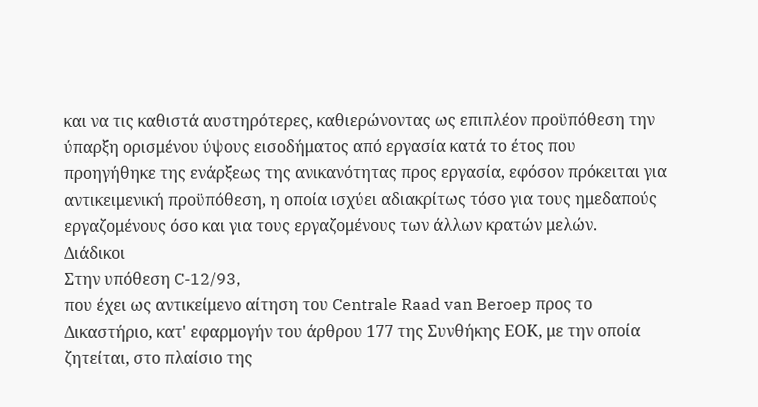και να τις καθιστά αυστηρότερες, καθιερώνοντας ως επιπλέον προϋπόθεση την ύπαρξη ορισμένου ύψους εισοδήματος από εργασία κατά το έτος που προηγήθηκε της ενάρξεως της ανικανότητας προς εργασία, εφόσον πρόκειται για αντικειμενική προϋπόθεση, η οποία ισχύει αδιακρίτως τόσο για τους ημεδαπούς εργαζομένους όσο και για τους εργαζομένους των άλλων κρατών μελών.
Διάδικοι
Στην υπόθεση C-12/93,
που έχει ως αντικείμενο αίτηση του Centrale Raad van Beroep προς το Δικαστήριο, κατ' εφαρμογήν του άρθρου 177 της Συνθήκης ΕΟΚ, με την οποία ζητείται, στο πλαίσιο της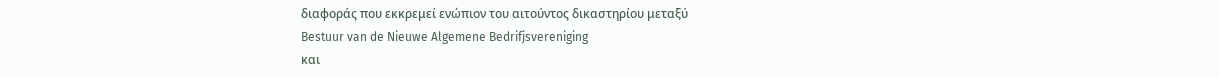διαφοράς που εκκρεμεί ενώπιον του αιτούντος δικαστηρίου μεταξύ
Bestuur van de Nieuwe Algemene Bedrifjsvereniging
και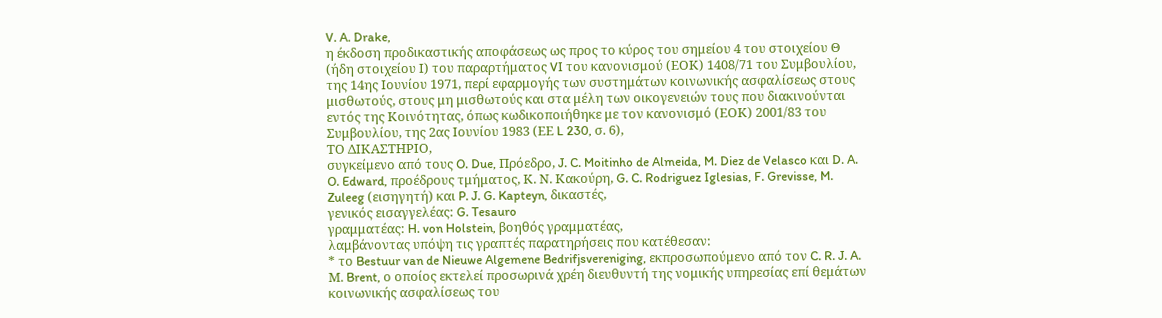V. A. Drake,
η έκδοση προδικαστικής αποφάσεως ως προς το κύρος του σημείου 4 του στοιχείου Θ (ήδη στοιχείου Ι) του παραρτήματος VI του κανονισμού (ΕΟΚ) 1408/71 του Συμβουλίου, της 14ης Ιουνίου 1971, περί εφαρμογής των συστημάτων κοινωνικής ασφαλίσεως στους μισθωτούς, στους μη μισθωτούς και στα μέλη των οικογενειών τους που διακινούνται εντός της Κοινότητας, όπως κωδικοποιήθηκε με τον κανονισμό (ΕΟΚ) 2001/83 του Συμβουλίου, της 2ας Ιουνίου 1983 (ΕΕ L 230, σ. 6),
ΤΟ ΔΙΚΑΣΤΗΡΙΟ,
συγκείμενο από τους O. Due, Πρόεδρο, J. C. Moitinho de Almeida, M. Diez de Velasco και D. A. O. Edward, προέδρους τμήματος, Κ. Ν. Κακούρη, G. C. Rodriguez Iglesias, F. Grevisse, M. Zuleeg (εισηγητή) και P. J. G. Kapteyn, δικαστές,
γενικός εισαγγελέας: G. Tesauro
γραμματέας: H. von Holstein, βοηθός γραμματέας,
λαμβάνοντας υπόψη τις γραπτές παρατηρήσεις που κατέθεσαν:
* το Bestuur van de Nieuwe Algemene Bedrifjsvereniging, εκπροσωπούμενο από τον C. R. J. A. Μ. Brent, ο οποίος εκτελεί προσωρινά χρέη διευθυντή της νομικής υπηρεσίας επί θεμάτων κοινωνικής ασφαλίσεως του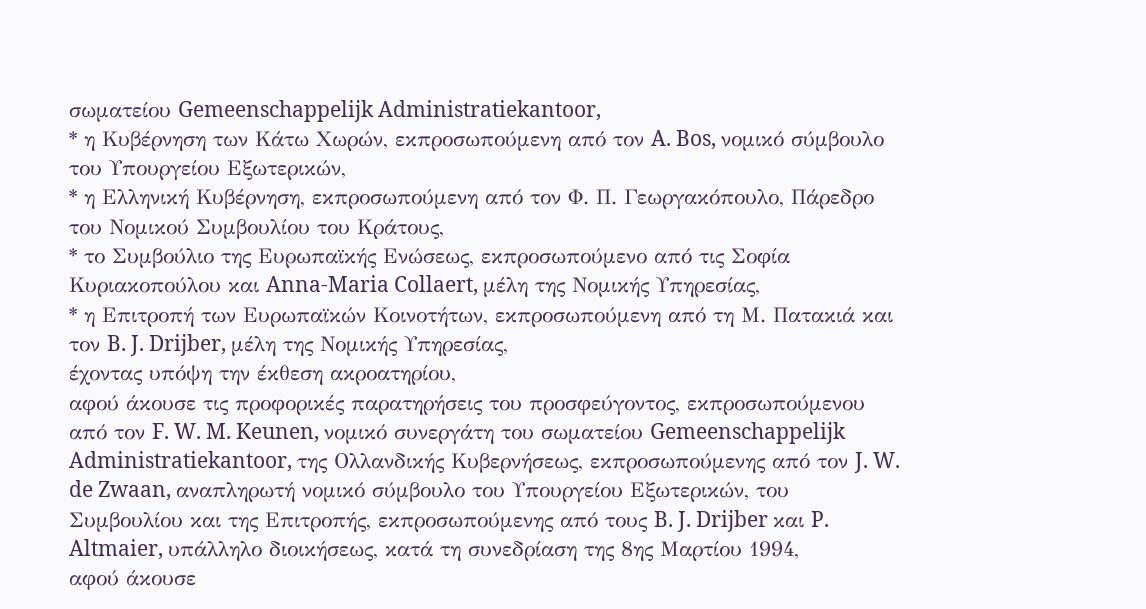σωματείου Gemeenschappelijk Administratiekantoor,
* η Κυβέρνηση των Κάτω Χωρών, εκπροσωπούμενη από τον A. Bos, νομικό σύμβουλο του Υπουργείου Εξωτερικών,
* η Ελληνική Κυβέρνηση, εκπροσωπούμενη από τον Φ. Π. Γεωργακόπουλο, Πάρεδρο του Νομικού Συμβουλίου του Κράτους,
* το Συμβούλιο της Ευρωπαϊκής Ενώσεως, εκπροσωπούμενο από τις Σοφία Κυριακοπούλου και Anna-Maria Collaert, μέλη της Νομικής Υπηρεσίας,
* η Επιτροπή των Ευρωπαϊκών Κοινοτήτων, εκπροσωπούμενη από τη Μ. Πατακιά και τον B. J. Drijber, μέλη της Νομικής Υπηρεσίας,
έχοντας υπόψη την έκθεση ακροατηρίου,
αφού άκουσε τις προφορικές παρατηρήσεις του προσφεύγοντος, εκπροσωπούμενου από τον F. W. M. Keunen, νομικό συνεργάτη του σωματείου Gemeenschappelijk Administratiekantoor, της Ολλανδικής Κυβερνήσεως, εκπροσωπούμενης από τον J. W. de Zwaan, αναπληρωτή νομικό σύμβουλο του Υπουργείου Εξωτερικών, του Συμβουλίου και της Επιτροπής, εκπροσωπούμενης από τους B. J. Drijber και P. Altmaier, υπάλληλο διοικήσεως, κατά τη συνεδρίαση της 8ης Μαρτίου 1994,
αφού άκουσε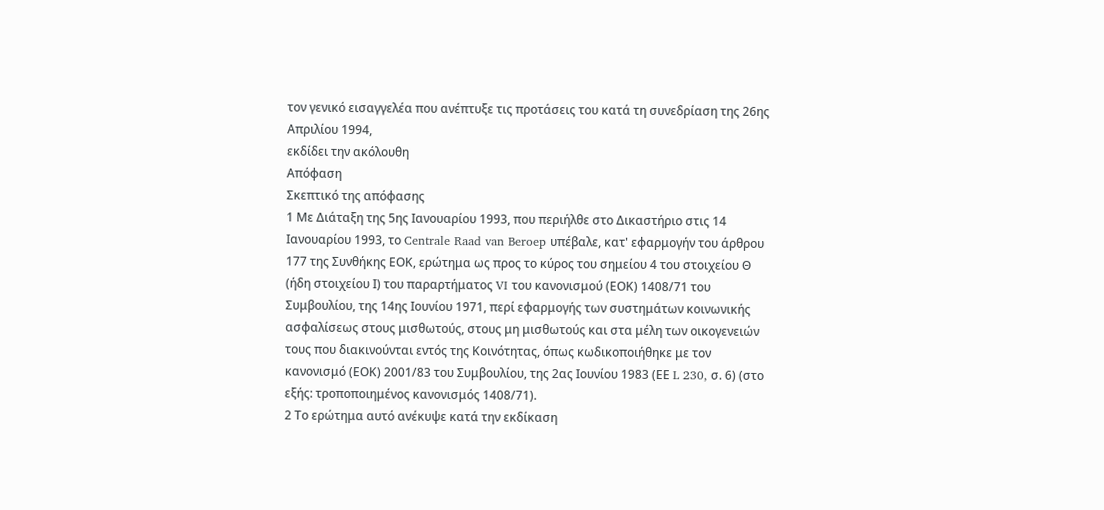τον γενικό εισαγγελέα που ανέπτυξε τις προτάσεις του κατά τη συνεδρίαση της 26ης Απριλίου 1994,
εκδίδει την ακόλουθη
Απόφαση
Σκεπτικό της απόφασης
1 Με Διάταξη της 5ης Ιανουαρίου 1993, που περιήλθε στο Δικαστήριο στις 14 Ιανουαρίου 1993, το Centrale Raad van Beroep υπέβαλε, κατ' εφαρμογήν του άρθρου 177 της Συνθήκης ΕΟΚ, ερώτημα ως προς το κύρος του σημείου 4 του στοιχείου Θ (ήδη στοιχείου Ι) του παραρτήματος VI του κανονισμού (ΕΟΚ) 1408/71 του Συμβουλίου, της 14ης Ιουνίου 1971, περί εφαρμογής των συστημάτων κοινωνικής ασφαλίσεως στους μισθωτούς, στους μη μισθωτούς και στα μέλη των οικογενειών τους που διακινούνται εντός της Κοινότητας, όπως κωδικοποιήθηκε με τον κανονισμό (ΕΟΚ) 2001/83 του Συμβουλίου, της 2ας Ιουνίου 1983 (ΕΕ L 230, σ. 6) (στο εξής: τροποποιημένος κανονισμός 1408/71).
2 Το ερώτημα αυτό ανέκυψε κατά την εκδίκαση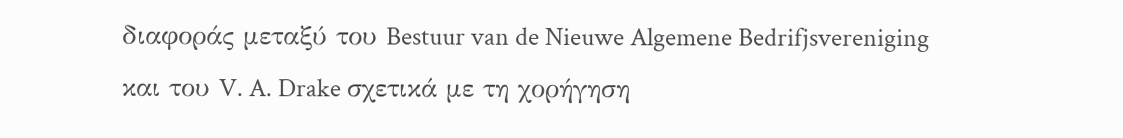διαφοράς μεταξύ του Bestuur van de Nieuwe Algemene Bedrifjsvereniging και του V. A. Drake σχετικά με τη χορήγηση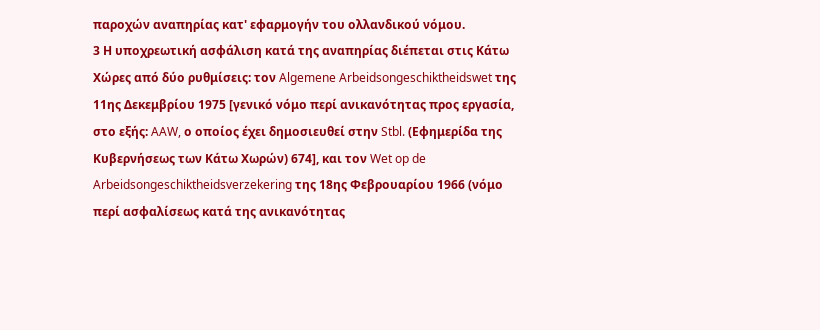παροχών αναπηρίας κατ' εφαρμογήν του ολλανδικού νόμου.
3 Η υποχρεωτική ασφάλιση κατά της αναπηρίας διέπεται στις Κάτω Χώρες από δύο ρυθμίσεις: τον Algemene Arbeidsongeschiktheidswet της 11ης Δεκεμβρίου 1975 [γενικό νόμο περί ανικανότητας προς εργασία, στο εξής: AAW, ο οποίος έχει δημοσιευθεί στην Stbl. (Εφημερίδα της Κυβερνήσεως των Κάτω Χωρών) 674], και τον Wet op de Arbeidsongeschiktheidsverzekering της 18ης Φεβρουαρίου 1966 (νόμο περί ασφαλίσεως κατά της ανικανότητας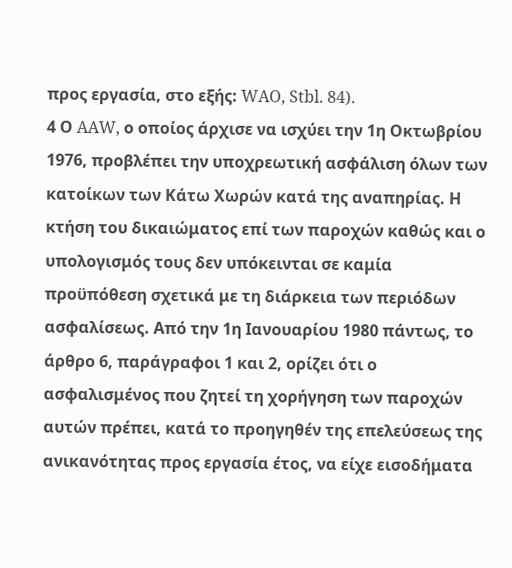προς εργασία, στο εξής: WAO, Stbl. 84).
4 Ο AAW, ο οποίος άρχισε να ισχύει την 1η Οκτωβρίου 1976, προβλέπει την υποχρεωτική ασφάλιση όλων των κατοίκων των Κάτω Χωρών κατά της αναπηρίας. Η κτήση του δικαιώματος επί των παροχών καθώς και ο υπολογισμός τους δεν υπόκεινται σε καμία προϋπόθεση σχετικά με τη διάρκεια των περιόδων ασφαλίσεως. Από την 1η Ιανουαρίου 1980 πάντως, το άρθρο 6, παράγραφοι 1 και 2, ορίζει ότι ο ασφαλισμένος που ζητεί τη χορήγηση των παροχών αυτών πρέπει, κατά το προηγηθέν της επελεύσεως της ανικανότητας προς εργασία έτος, να είχε εισοδήματα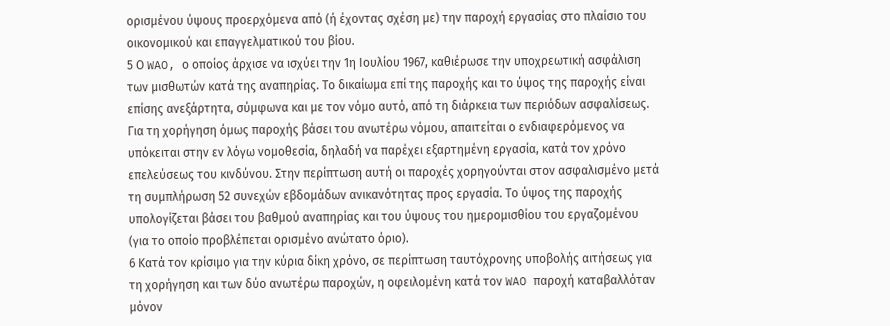ορισμένου ύψους προερχόμενα από (ή έχοντας σχέση με) την παροχή εργασίας στο πλαίσιο του οικονομικού και επαγγελματικού του βίου.
5 Ο WAO, ο οποίος άρχισε να ισχύει την 1η Ιουλίου 1967, καθιέρωσε την υποχρεωτική ασφάλιση των μισθωτών κατά της αναπηρίας. Το δικαίωμα επί της παροχής και το ύψος της παροχής είναι επίσης ανεξάρτητα, σύμφωνα και με τον νόμο αυτό, από τη διάρκεια των περιόδων ασφαλίσεως. Για τη χορήγηση όμως παροχής βάσει του ανωτέρω νόμου, απαιτείται ο ενδιαφερόμενος να υπόκειται στην εν λόγω νομοθεσία, δηλαδή να παρέχει εξαρτημένη εργασία, κατά τον χρόνο επελεύσεως του κινδύνου. Στην περίπτωση αυτή οι παροχές χορηγούνται στον ασφαλισμένο μετά τη συμπλήρωση 52 συνεχών εβδομάδων ανικανότητας προς εργασία. Το ύψος της παροχής υπολογίζεται βάσει του βαθμού αναπηρίας και του ύψους του ημερομισθίου του εργαζομένου (για το οποίο προβλέπεται ορισμένο ανώτατο όριο).
6 Κατά τον κρίσιμο για την κύρια δίκη χρόνο, σε περίπτωση ταυτόχρονης υποβολής αιτήσεως για τη χορήγηση και των δύο ανωτέρω παροχών, η οφειλομένη κατά τον WAO παροχή καταβαλλόταν μόνον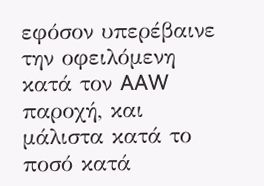εφόσον υπερέβαινε την οφειλόμενη κατά τον AAW παροχή, και μάλιστα κατά το ποσό κατά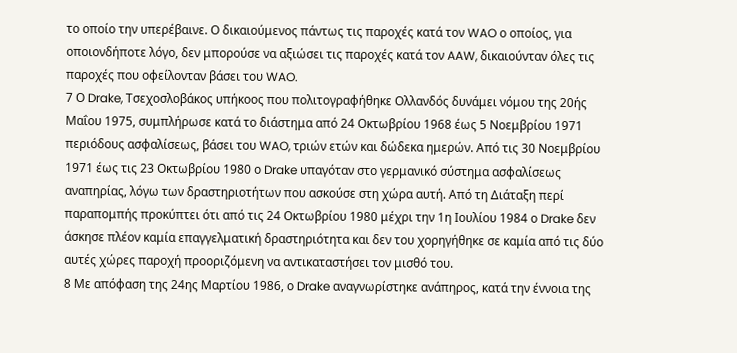το οποίο την υπερέβαινε. Ο δικαιούμενος πάντως τις παροχές κατά τον WAO ο οποίος, για οποιονδήποτε λόγο, δεν μπορούσε να αξιώσει τις παροχές κατά τον AAW, δικαιούνταν όλες τις παροχές που οφείλονταν βάσει του WAO.
7 Ο Drake, Τσεχοσλοβάκος υπήκοος που πολιτογραφήθηκε Ολλανδός δυνάμει νόμου της 20ής Μαΐου 1975, συμπλήρωσε κατά το διάστημα από 24 Οκτωβρίου 1968 έως 5 Νοεμβρίου 1971 περιόδους ασφαλίσεως, βάσει του WAO, τριών ετών και δώδεκα ημερών. Από τις 30 Νοεμβρίου 1971 έως τις 23 Οκτωβρίου 1980 ο Drake υπαγόταν στο γερμανικό σύστημα ασφαλίσεως αναπηρίας, λόγω των δραστηριοτήτων που ασκούσε στη χώρα αυτή. Από τη Διάταξη περί παραπομπής προκύπτει ότι από τις 24 Οκτωβρίου 1980 μέχρι την 1η Ιουλίου 1984 ο Drake δεν άσκησε πλέον καμία επαγγελματική δραστηριότητα και δεν του χορηγήθηκε σε καμία από τις δύο αυτές χώρες παροχή προοριζόμενη να αντικαταστήσει τον μισθό του.
8 Με απόφαση της 24ης Μαρτίου 1986, ο Drake αναγνωρίστηκε ανάπηρος, κατά την έννοια της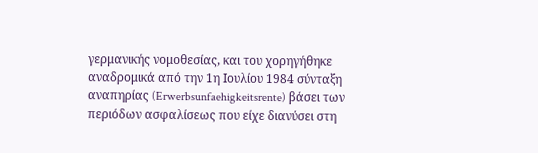γερμανικής νομοθεσίας, και του χορηγήθηκε αναδρομικά από την 1η Ιουλίου 1984 σύνταξη αναπηρίας (Erwerbsunfaehigkeitsrente) βάσει των περιόδων ασφαλίσεως που είχε διανύσει στη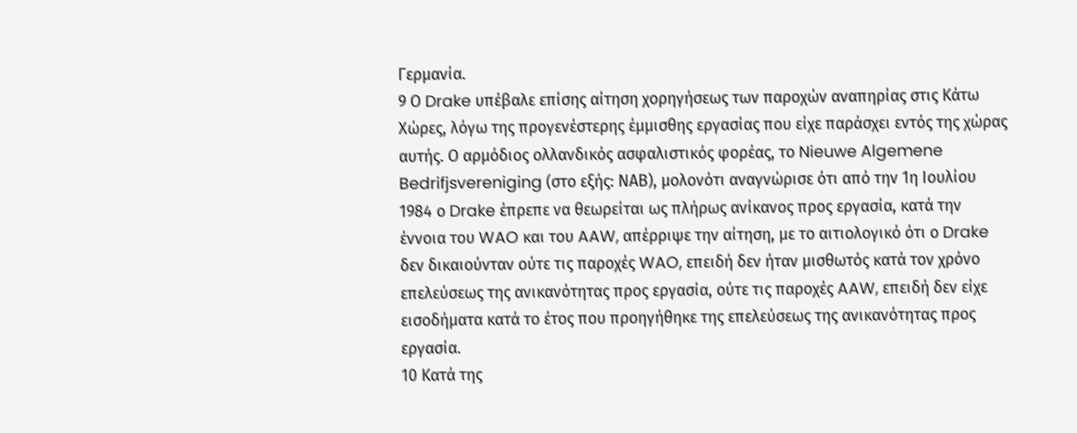Γερμανία.
9 Ο Drake υπέβαλε επίσης αίτηση χορηγήσεως των παροχών αναπηρίας στις Κάτω Χώρες, λόγω της προγενέστερης έμμισθης εργασίας που είχε παράσχει εντός της χώρας αυτής. Ο αρμόδιος ολλανδικός ασφαλιστικός φορέας, το Nieuwe Algemene Bedrifjsvereniging (στο εξής: ΝΑΒ), μολονότι αναγνώρισε ότι από την 1η Ιουλίου 1984 ο Drake έπρεπε να θεωρείται ως πλήρως ανίκανος προς εργασία, κατά την έννοια του WAO και του AAW, απέρριψε την αίτηση, με το αιτιολογικό ότι ο Drake δεν δικαιούνταν ούτε τις παροχές WAO, επειδή δεν ήταν μισθωτός κατά τον χρόνο επελεύσεως της ανικανότητας προς εργασία, ούτε τις παροχές AAW, επειδή δεν είχε εισοδήματα κατά το έτος που προηγήθηκε της επελεύσεως της ανικανότητας προς εργασία.
10 Κατά της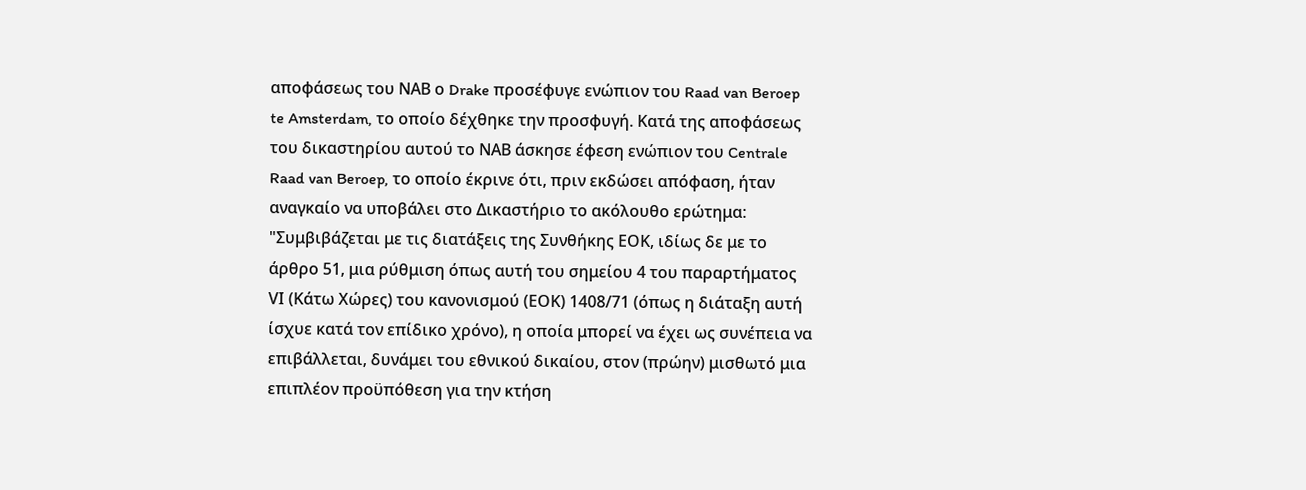αποφάσεως του ΝΑΒ ο Drake προσέφυγε ενώπιον του Raad van Beroep te Amsterdam, το οποίο δέχθηκε την προσφυγή. Κατά της αποφάσεως του δικαστηρίου αυτού το ΝΑΒ άσκησε έφεση ενώπιον του Centrale Raad van Beroep, το οποίο έκρινε ότι, πριν εκδώσει απόφαση, ήταν αναγκαίο να υποβάλει στο Δικαστήριο το ακόλουθο ερώτημα:
"Συμβιβάζεται με τις διατάξεις της Συνθήκης ΕΟΚ, ιδίως δε με το άρθρο 51, μια ρύθμιση όπως αυτή του σημείου 4 του παραρτήματος VΙ (Κάτω Χώρες) του κανονισμού (ΕΟΚ) 1408/71 (όπως η διάταξη αυτή ίσχυε κατά τον επίδικο χρόνο), η οποία μπορεί να έχει ως συνέπεια να επιβάλλεται, δυνάμει του εθνικού δικαίου, στον (πρώην) μισθωτό μια επιπλέον προϋπόθεση για την κτήση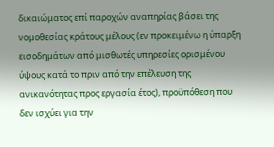δικαιώματος επί παροχών αναπηρίας βάσει της νομοθεσίας κράτους μέλους (εν προκειμένω η ύπαρξη εισοδημάτων από μισθωτές υπηρεσίες ορισμένου ύψους κατά το πριν από την επέλευση της ανικανότητας προς εργασία έτος), προϋπόθεση που δεν ισχύει για την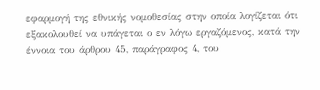εφαρμογή της εθνικής νομοθεσίας στην οποία λογίζεται ότι εξακολουθεί να υπάγεται ο εν λόγω εργαζόμενος, κατά την έννοια του άρθρου 45, παράγραφος 4, του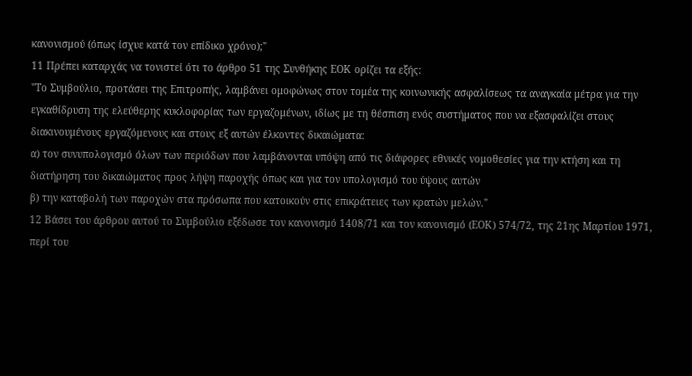κανονισμού (όπως ίσχυε κατά τον επίδικο χρόνο);"
11 Πρέπει καταρχάς να τονιστεί ότι το άρθρο 51 της Συνθήκης ΕΟΚ ορίζει τα εξής:
"Το Συμβούλιο, προτάσει της Επιτροπής, λαμβάνει ομοφώνως στον τομέα της κοινωνικής ασφαλίσεως τα αναγκαία μέτρα για την εγκαθίδρυση της ελεύθερης κυκλοφορίας των εργαζομένων, ιδίως με τη θέσπιση ενός συστήματος που να εξασφαλίζει στους διακινουμένους εργαζόμενους και στους εξ αυτών έλκοντες δικαιώματα:
α) τον συνυπολογισμό όλων των περιόδων που λαμβάνονται υπόψη από τις διάφορες εθνικές νομοθεσίες για την κτήση και τη διατήρηση του δικαιώματος προς λήψη παροχής όπως και για τον υπολογισμό του ύψους αυτών
β) την καταβολή των παροχών στα πρόσωπα που κατοικούν στις επικράτειες των κρατών μελών."
12 Βάσει του άρθρου αυτού το Συμβούλιο εξέδωσε τον κανονισμό 1408/71 και τον κανονισμό (ΕΟΚ) 574/72, της 21ης Μαρτίου 1971, περί του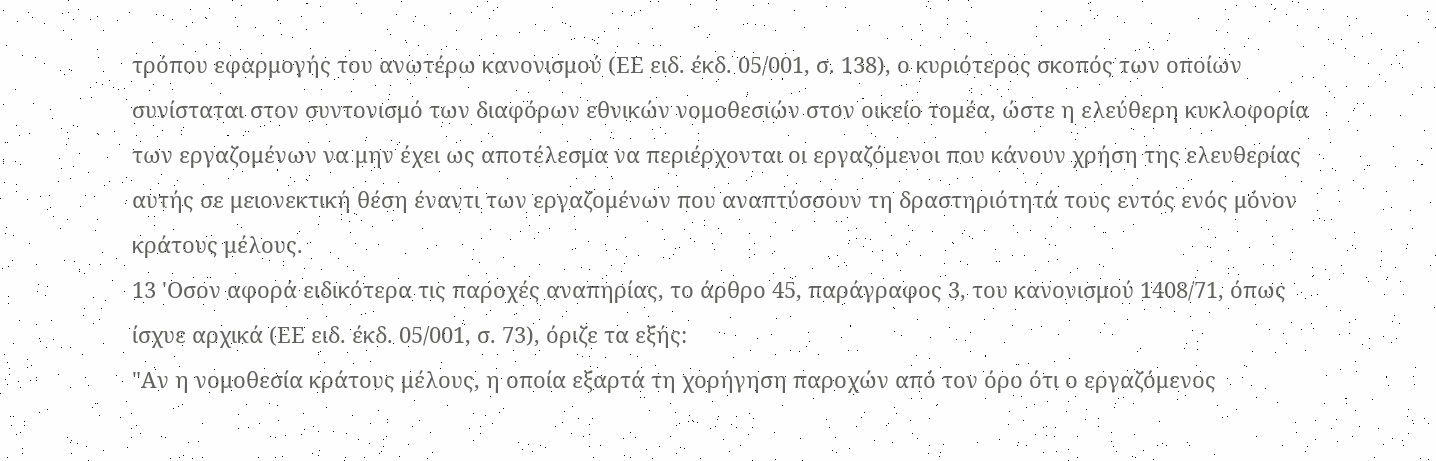τρόπου εφαρμογής του ανωτέρω κανονισμού (ΕΕ ειδ. έκδ. 05/001, σ. 138), ο κυριότερος σκοπός των οποίων συνίσταται στον συντονισμό των διαφόρων εθνικών νομοθεσιών στον οικείο τομέα, ώστε η ελεύθερη κυκλοφορία των εργαζομένων να μην έχει ως αποτέλεσμα να περιέρχονται οι εργαζόμενοι που κάνουν χρήση της ελευθερίας αυτής σε μειoνεκτική θέση έναντι των εργαζομένων που αναπτύσσουν τη δραστηριότητά τους εντός ενός μόνον κράτους μέλους.
13 'Οσον αφορά ειδικότερα τις παροχές αναπηρίας, το άρθρο 45, παράγραφος 3, του κανονισμού 1408/71, όπως ίσχυε αρχικά (ΕΕ ειδ. έκδ. 05/001, σ. 73), όριζε τα εξής:
"Αν η νομοθεσία κράτους μέλους, η οποία εξαρτά τη χορήγηση παροχών από τον όρο ότι ο εργαζόμενος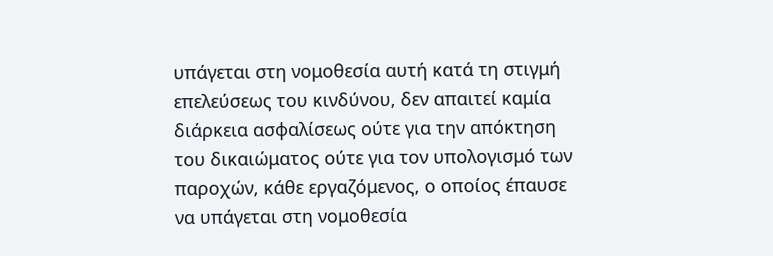υπάγεται στη νομοθεσία αυτή κατά τη στιγμή επελεύσεως του κινδύνου, δεν απαιτεί καμία διάρκεια ασφαλίσεως ούτε για την απόκτηση του δικαιώματος ούτε για τον υπολογισμό των παροχών, κάθε εργαζόμενος, ο οποίος έπαυσε να υπάγεται στη νομοθεσία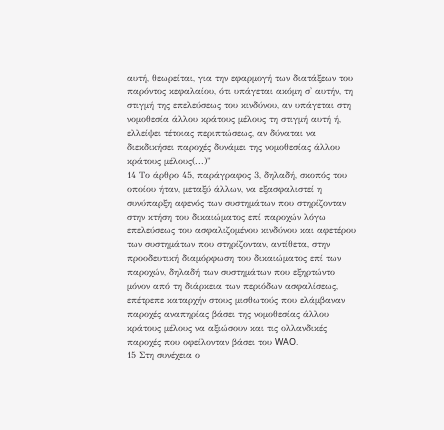αυτή, θεωρείται, για την εφαρμογή των διατάξεων του παρόντος κεφαλαίου, ότι υπάγεται ακόμη σ' αυτήν, τη στιγμή της επελεύσεως του κινδύνου, αν υπάγεται στη νομοθεσία άλλου κράτους μέλους τη στιγμή αυτή ή, ελλείψει τέτοιας περιπτώσεως, αν δύναται να διεκδικήσει παροχές δυνάμει της νομοθεσίας άλλου κράτους μέλους(...)"
14 Το άρθρο 45, παράγραφος 3, δηλαδή, σκοπός του οποίου ήταν, μεταξύ άλλων, να εξασφαλιστεί η συνύπαρξη αφενός των συστημάτων που στηρίζονταν στην κτήση του δικαιώματος επί παροχών λόγω επελεύσεως του ασφαλιζομένου κινδύνου και αφετέρου των συστημάτων που στηρίζονταν, αντίθετα, στην προοδευτική διαμόρφωση του δικαιώματος επί των παροχών, δηλαδή των συστημάτων που εξηρτώντο μόνον από τη διάρκεια των περιόδων ασφαλίσεως, επέτρεπε καταρχήν στους μισθωτούς που ελάμβαναν παροχές αναπηρίας βάσει της νομοθεσίας άλλου κράτους μέλους να αξιώσουν και τις ολλανδικές παροχές που οφείλονταν βάσει του WAO.
15 Στη συνέχεια ο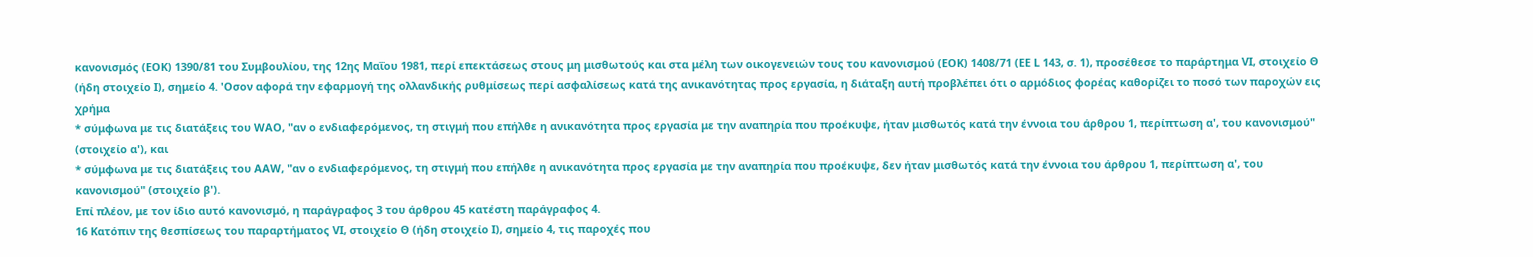κανονισμός (ΕΟΚ) 1390/81 του Συμβουλίου, της 12ης Μαΐου 1981, περί επεκτάσεως στους μη μισθωτούς και στα μέλη των οικογενειών τους του κανονισμού (ΕΟΚ) 1408/71 (ΕΕ L 143, σ. 1), προσέθεσε το παράρτημα VI, στοιχείο Θ (ήδη στοιχείο Ι), σημείο 4. 'Οσον αφορά την εφαρμογή της ολλανδικής ρυθμίσεως περί ασφαλίσεως κατά της ανικανότητας προς εργασία, η διάταξη αυτή προβλέπει ότι ο αρμόδιος φορέας καθορίζει το ποσό των παροχών εις χρήμα
* σύμφωνα με τις διατάξεις του WAO, "αν ο ενδιαφερόμενος, τη στιγμή που επήλθε η ανικανότητα προς εργασία με την αναπηρία που προέκυψε, ήταν μισθωτός κατά την έννοια του άρθρου 1, περίπτωση α', του κανονισμού" (στοιχείο α'), και
* σύμφωνα με τις διατάξεις του AAW, "αν ο ενδιαφερόμενος, τη στιγμή που επήλθε η ανικανότητα προς εργασία με την αναπηρία που προέκυψε, δεν ήταν μισθωτός κατά την έννοια του άρθρου 1, περίπτωση α', του κανονισμού" (στοιχείο β').
Επί πλέον, με τον ίδιο αυτό κανονισμό, η παράγραφος 3 του άρθρου 45 κατέστη παράγραφος 4.
16 Κατόπιν της θεσπίσεως του παραρτήματος VI, στοιχείο Θ (ήδη στοιχείο Ι), σημείο 4, τις παροχές που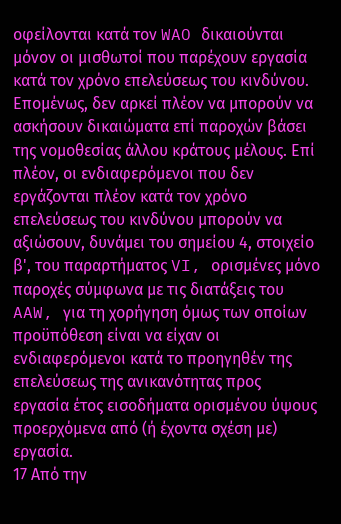οφείλονται κατά τον WAO δικαιούνται μόνον οι μισθωτοί που παρέχουν εργασία κατά τον χρόνο επελεύσεως του κινδύνου. Επομένως, δεν αρκεί πλέον να μπορούν να ασκήσουν δικαιώματα επί παροχών βάσει της νομοθεσίας άλλου κράτους μέλους. Επί πλέον, οι ενδιαφερόμενοι που δεν εργάζονται πλέον κατά τον χρόνο επελεύσεως του κινδύνου μπορούν να αξιώσουν, δυνάμει του σημείου 4, στοιχείο β', του παραρτήματος VI, ορισμένες μόνο παροχές σύμφωνα με τις διατάξεις του AAW, για τη χορήγηση όμως των οποίων προϋπόθεση είναι να είχαν οι ενδιαφερόμενοι κατά το προηγηθέν της επελεύσεως της ανικανότητας προς εργασία έτος εισοδήματα ορισμένου ύψους προερχόμενα από (ή έχοντα σχέση με) εργασία.
17 Από την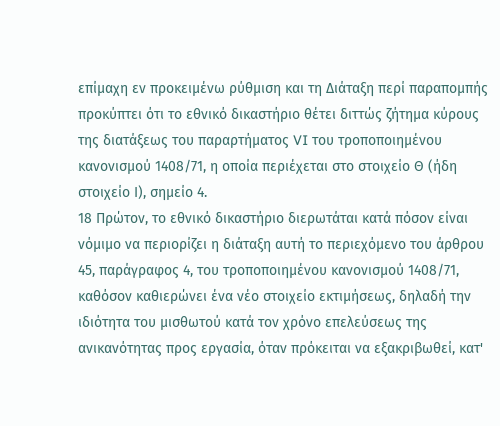επίμαχη εν προκειμένω ρύθμιση και τη Διάταξη περί παραπομπής προκύπτει ότι το εθνικό δικαστήριο θέτει διττώς ζήτημα κύρους της διατάξεως του παραρτήματος VI του τροποποιημένου κανονισμού 1408/71, η οποία περιέχεται στο στοιχείο Θ (ήδη στοιχείο Ι), σημείο 4.
18 Πρώτον, το εθνικό δικαστήριο διερωτάται κατά πόσον είναι νόμιμο να περιορίζει η διάταξη αυτή το περιεχόμενο του άρθρου 45, παράγραφος 4, του τροποποιημένου κανονισμού 1408/71, καθόσον καθιερώνει ένα νέο στοιχείο εκτιμήσεως, δηλαδή την ιδιότητα του μισθωτού κατά τον χρόνο επελεύσεως της ανικανότητας προς εργασία, όταν πρόκειται να εξακριβωθεί, κατ'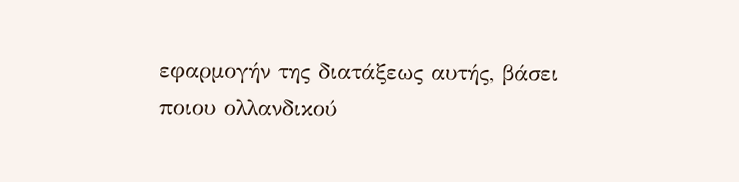εφαρμογήν της διατάξεως αυτής, βάσει ποιου ολλανδικού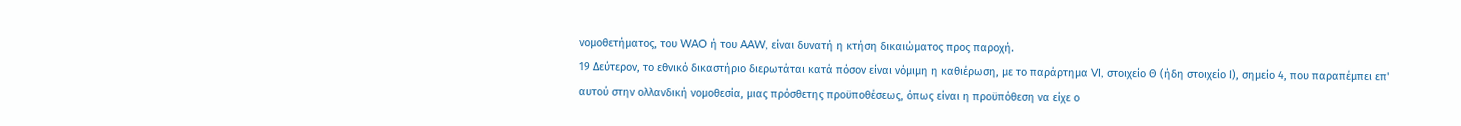νομοθετήματος, του WAO ή του AAW, είναι δυνατή η κτήση δικαιώματος προς παροχή.
19 Δεύτερον, το εθνικό δικαστήριο διερωτάται κατά πόσον είναι νόμιμη η καθιέρωση, με το παράρτημα VI, στοιχείο Θ (ήδη στοιχείο Ι), σημείο 4, που παραπέμπει επ' αυτού στην ολλανδική νομοθεσία, μιας πρόσθετης προϋποθέσεως, όπως είναι η προϋπόθεση να είχε ο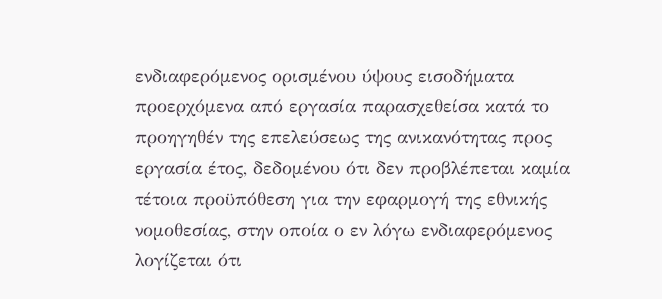ενδιαφερόμενος ορισμένου ύψους εισοδήματα προερχόμενα από εργασία παρασχεθείσα κατά το προηγηθέν της επελεύσεως της ανικανότητας προς εργασία έτος, δεδομένου ότι δεν προβλέπεται καμία τέτοια προϋπόθεση για την εφαρμογή της εθνικής νομοθεσίας, στην οποία ο εν λόγω ενδιαφερόμενος λογίζεται ότι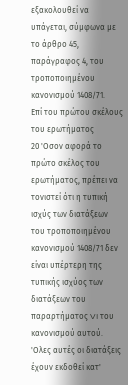εξακολουθεί να υπάγεται, σύμφωνα με το άρθρο 45, παράγραφος 4, του τροποποιημένου κανονισμού 1408/71.
Επί του πρώτου σκέλους του ερωτήματος
20 'Οσον αφορά το πρώτο σκέλος του ερωτήματος, πρέπει να τονιστεί ότι η τυπική ισχύς των διατάξεων του τροποποιημένου κανονισμού 1408/71 δεν είναι υπέρτερη της τυπικής ισχύος των διατάξεων του παραρτήματος VI του κανονισμού αυτού. 'Ολες αυτές οι διατάξεις έχουν εκδοθεί κατ'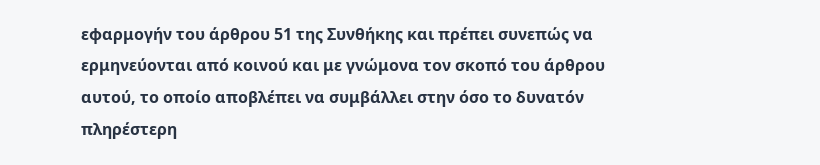εφαρμογήν του άρθρου 51 της Συνθήκης και πρέπει συνεπώς να ερμηνεύονται από κοινού και με γνώμονα τον σκοπό του άρθρου αυτού, το οποίο αποβλέπει να συμβάλλει στην όσο το δυνατόν πληρέστερη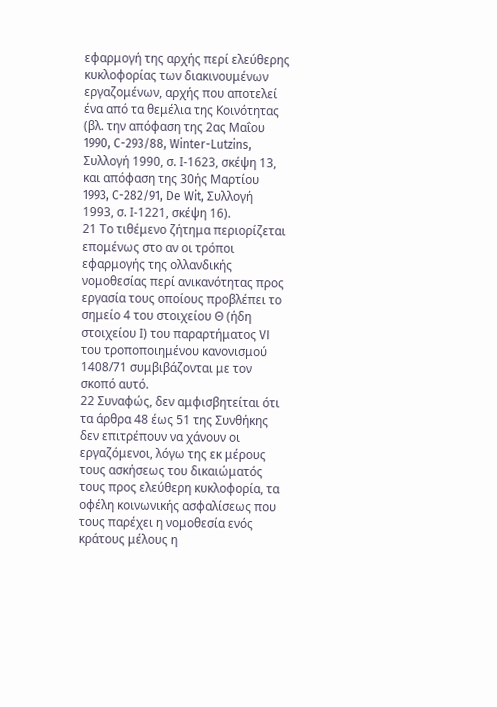εφαρμογή της αρχής περί ελεύθερης κυκλοφορίας των διακινουμένων εργαζομένων, αρχής που αποτελεί ένα από τα θεμέλια της Κοινότητας (βλ. την απόφαση της 2ας Μαΐου 1990, C-293/88, Winter-Lutzins, Συλλογή 1990, σ. Ι-1623, σκέψη 13, και απόφαση της 30ής Μαρτίου 1993, C-282/91, De Wit, Συλλογή 1993, σ. Ι-1221, σκέψη 16).
21 Το τιθέμενο ζήτημα περιορίζεται επομένως στο αν οι τρόποι εφαρμογής της ολλανδικής νομοθεσίας περί ανικανότητας προς εργασία τους οποίους προβλέπει το σημείο 4 του στοιχείου Θ (ήδη στοιχείου Ι) του παραρτήματος VI του τροποποιημένου κανονισμού 1408/71 συμβιβάζονται με τον σκοπό αυτό.
22 Συναφώς, δεν αμφισβητείται ότι τα άρθρα 48 έως 51 της Συνθήκης δεν επιτρέπουν να χάνουν οι εργαζόμενοι, λόγω της εκ μέρους τους ασκήσεως του δικαιώματός τους προς ελεύθερη κυκλοφορία, τα οφέλη κοινωνικής ασφαλίσεως που τους παρέχει η νομοθεσία ενός κράτους μέλους η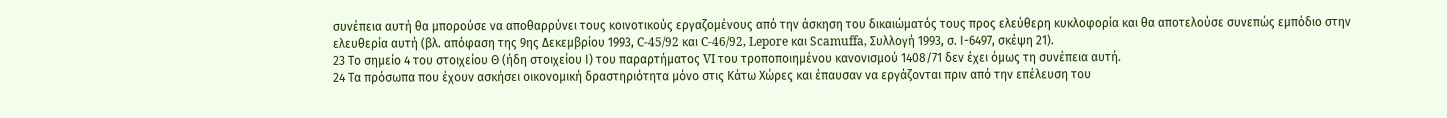συνέπεια αυτή θα μπορούσε να αποθαρρύνει τους κοινοτικούς εργαζομένους από την άσκηση του δικαιώματός τους προς ελεύθερη κυκλοφορία και θα αποτελούσε συνεπώς εμπόδιο στην ελευθερία αυτή (βλ. απόφαση της 9ης Δεκεμβρίου 1993, C-45/92 και C-46/92, Lepore και Scamuffa, Συλλογή 1993, σ. Ι-6497, σκέψη 21).
23 Το σημείο 4 του στοιχείου Θ (ήδη στοιχείου Ι) του παραρτήματος VI του τροποποιημένου κανονισμού 1408/71 δεν έχει όμως τη συνέπεια αυτή.
24 Τα πρόσωπα που έχουν ασκήσει οικονομική δραστηριότητα μόνο στις Κάτω Χώρες και έπαυσαν να εργάζονται πριν από την επέλευση του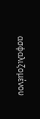ασφαλιζομένου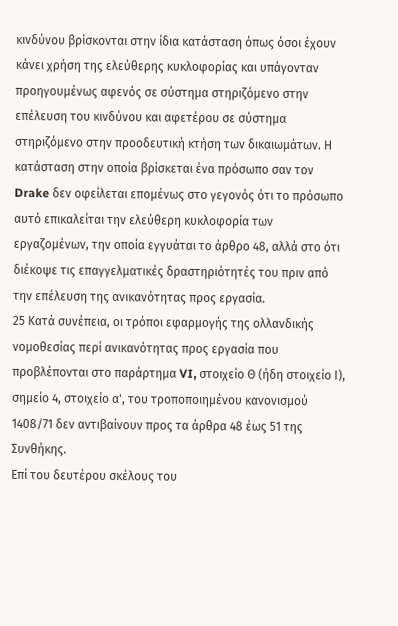κινδύνου βρίσκονται στην ίδια κατάσταση όπως όσοι έχουν κάνει χρήση της ελεύθερης κυκλοφορίας και υπάγονταν προηγουμένως αφενός σε σύστημα στηριζόμενο στην επέλευση του κινδύνου και αφετέρου σε σύστημα στηριζόμενο στην προοδευτική κτήση των δικαιωμάτων. Η κατάσταση στην οποία βρίσκεται ένα πρόσωπο σαν τον Drake δεν οφείλεται επομένως στο γεγονός ότι το πρόσωπο αυτό επικαλείται την ελεύθερη κυκλοφορία των εργαζομένων, την οποία εγγυάται το άρθρο 48, αλλά στο ότι διέκοψε τις επαγγελματικές δραστηριότητές του πριν από την επέλευση της ανικανότητας προς εργασία.
25 Κατά συνέπεια, οι τρόποι εφαρμογής της ολλανδικής νομοθεσίας περί ανικανότητας προς εργασία που προβλέπονται στο παράρτημα VI, στοιχείο Θ (ήδη στοιχείο Ι), σημείο 4, στοιχείο α', του τροποποιημένου κανονισμού 1408/71 δεν αντιβαίνουν προς τα άρθρα 48 έως 51 της Συνθήκης.
Επί του δευτέρου σκέλους του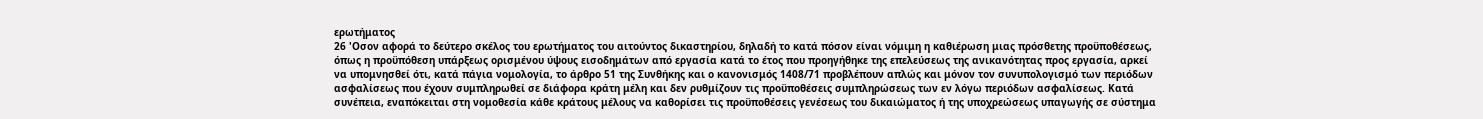ερωτήματος
26 'Οσον αφορά το δεύτερο σκέλος του ερωτήματος του αιτούντος δικαστηρίου, δηλαδή το κατά πόσον είναι νόμιμη η καθιέρωση μιας πρόσθετης προϋποθέσεως, όπως η προϋπόθεση υπάρξεως ορισμένου ύψους εισοδημάτων από εργασία κατά το έτος που προηγήθηκε της επελεύσεως της ανικανότητας προς εργασία, αρκεί να υπομνησθεί ότι, κατά πάγια νομολογία, το άρθρο 51 της Συνθήκης και ο κανονισμός 1408/71 προβλέπουν απλώς και μόνον τον συνυπολογισμό των περιόδων ασφαλίσεως που έχουν συμπληρωθεί σε διάφορα κράτη μέλη και δεν ρυθμίζουν τις προϋποθέσεις συμπληρώσεως των εν λόγω περιόδων ασφαλίσεως. Κατά συνέπεια, εναπόκειται στη νομοθεσία κάθε κράτους μέλους να καθορίσει τις προϋποθέσεις γενέσεως του δικαιώματος ή της υποχρεώσεως υπαγωγής σε σύστημα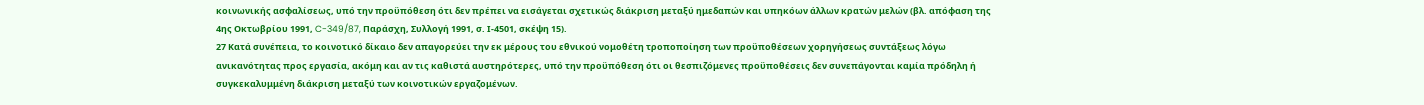κοινωνικής ασφαλίσεως, υπό την προϋπόθεση ότι δεν πρέπει να εισάγεται σχετικώς διάκριση μεταξύ ημεδαπών και υπηκόων άλλων κρατών μελών (βλ. απόφαση της 4ης Οκτωβρίου 1991, C-349/87, Παράσχη, Συλλογή 1991, σ. Ι-4501, σκέψη 15).
27 Κατά συνέπεια, το κοινοτικό δίκαιο δεν απαγορεύει την εκ μέρους του εθνικού νομοθέτη τροποποίηση των προϋποθέσεων χορηγήσεως συντάξεως λόγω ανικανότητας προς εργασία, ακόμη και αν τις καθιστά αυστηρότερες, υπό την προϋπόθεση ότι οι θεσπιζόμενες προϋποθέσεις δεν συνεπάγονται καμία πρόδηλη ή συγκεκαλυμμένη διάκριση μεταξύ των κοινοτικών εργαζομένων.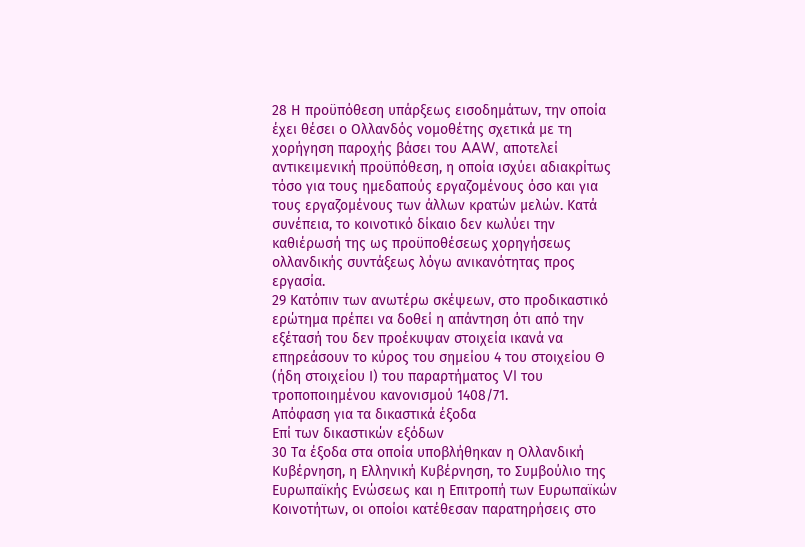28 Η προϋπόθεση υπάρξεως εισοδημάτων, την οποία έχει θέσει ο Ολλανδός νομοθέτης σχετικά με τη χορήγηση παροχής βάσει του AAW, αποτελεί αντικειμενική προϋπόθεση, η οποία ισχύει αδιακρίτως τόσο για τους ημεδαπούς εργαζομένους όσο και για τους εργαζομένους των άλλων κρατών μελών. Κατά συνέπεια, το κοινοτικό δίκαιο δεν κωλύει την καθιέρωσή της ως προϋποθέσεως χορηγήσεως ολλανδικής συντάξεως λόγω ανικανότητας προς εργασία.
29 Κατόπιν των ανωτέρω σκέψεων, στο προδικαστικό ερώτημα πρέπει να δοθεί η απάντηση ότι από την εξέτασή του δεν προέκυψαν στοιχεία ικανά να επηρεάσουν το κύρος του σημείου 4 του στοιχείου Θ (ήδη στοιχείου Ι) του παραρτήματος VI του τροποποιημένου κανονισμού 1408/71.
Απόφαση για τα δικαστικά έξοδα
Επί των δικαστικών εξόδων
30 Τα έξοδα στα οποία υποβλήθηκαν η Ολλανδική Κυβέρνηση, η Ελληνική Κυβέρνηση, το Συμβούλιο της Ευρωπαϊκής Ενώσεως και η Επιτροπή των Ευρωπαϊκών Κοινοτήτων, οι οποίοι κατέθεσαν παρατηρήσεις στο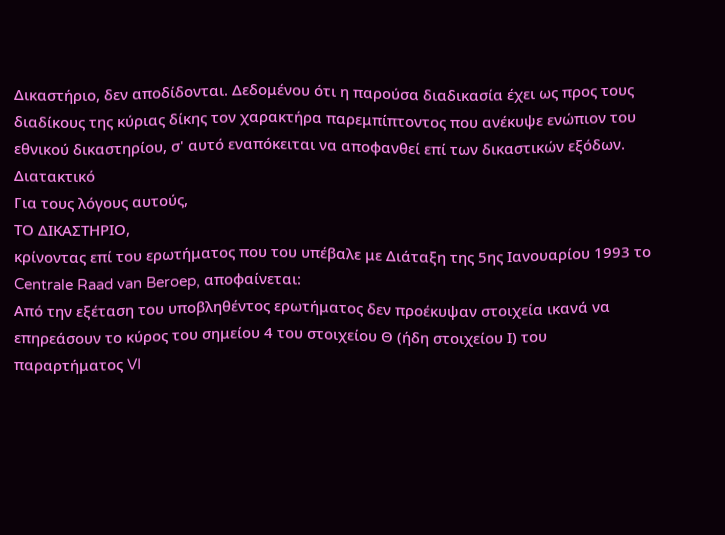Δικαστήριο, δεν αποδίδονται. Δεδομένου ότι η παρούσα διαδικασία έχει ως προς τους διαδίκους της κύριας δίκης τον χαρακτήρα παρεμπίπτοντος που ανέκυψε ενώπιον του εθνικού δικαστηρίου, σ' αυτό εναπόκειται να αποφανθεί επί των δικαστικών εξόδων.
Διατακτικό
Για τους λόγους αυτούς,
ΤΟ ΔΙΚΑΣΤΗΡΙΟ,
κρίνοντας επί του ερωτήματος που του υπέβαλε με Διάταξη της 5ης Ιανουαρίου 1993 το Centrale Raad van Beroep, αποφαίνεται:
Από την εξέταση του υποβληθέντος ερωτήματος δεν προέκυψαν στοιχεία ικανά να επηρεάσουν το κύρος του σημείου 4 του στοιχείου Θ (ήδη στοιχείου Ι) του παραρτήματος VI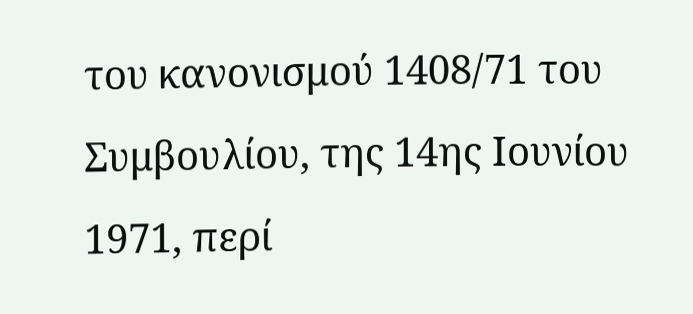του κανονισμού 1408/71 του Συμβουλίου, της 14ης Ιουνίου 1971, περί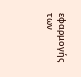εφαρμογής των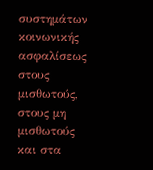συστημάτων κοινωνικής ασφαλίσεως στους μισθωτούς, στους μη μισθωτούς και στα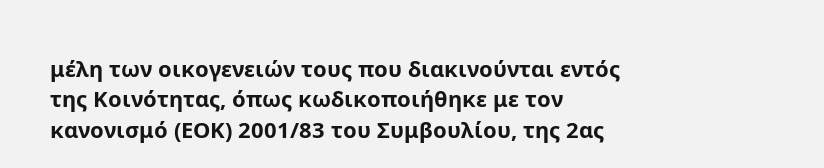μέλη των οικογενειών τους που διακινούνται εντός της Κοινότητας, όπως κωδικοποιήθηκε με τον κανονισμό (ΕΟΚ) 2001/83 του Συμβουλίου, της 2ας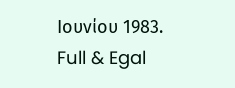Ιουνίου 1983.
Full & Egal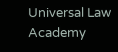Universal Law Academy